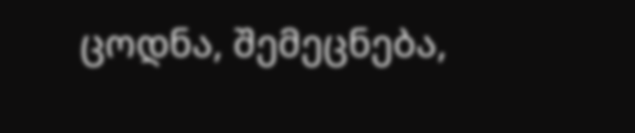ცოდნა, შემეცნება,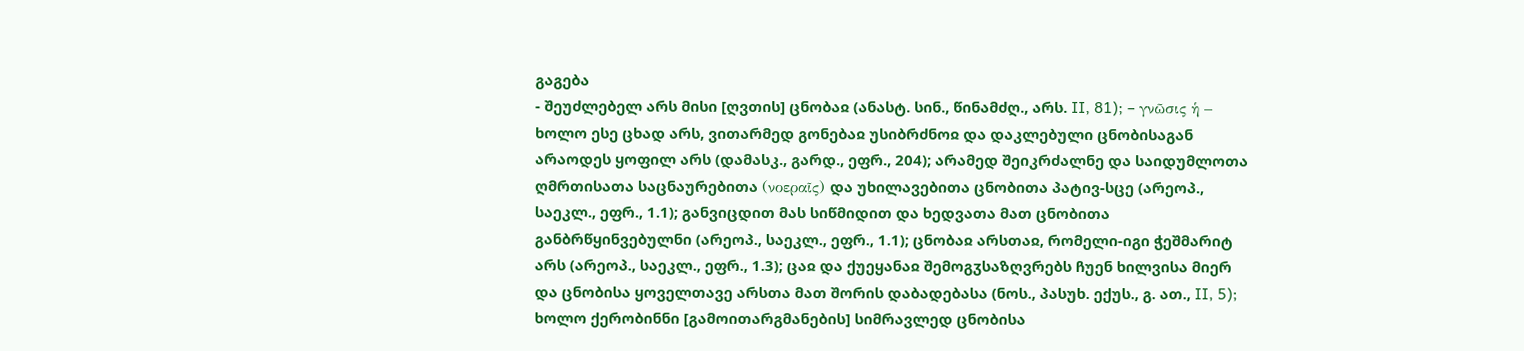გაგება
- შეუძლებელ არს მისი [ღვთის] ცნობაჲ (ანასტ. სინ., წინამძღ., არს. II, 81); – γνῶσις ἡ – ხოლო ესე ცხად არს, ვითარმედ გონებაჲ უსიბრძნოჲ და დაკლებული ცნობისაგან არაოდეს ყოფილ არს (დამასკ., გარდ., ეფრ., 204); არამედ შეიკრძალნე და საიდუმლოთა ღმრთისათა საცნაურებითა (νοεραῖς) და უხილავებითა ცნობითა პატივ-სცე (არეოპ., საეკლ., ეფრ., 1.1); განვიცდით მას სიწმიდით და ხედვათა მათ ცნობითა განბრწყინვებულნი (არეოპ., საეკლ., ეფრ., 1.1); ცნობაჲ არსთაჲ, რომელი-იგი ჭეშმარიტ არს (არეოპ., საეკლ., ეფრ., 1.3); ცაჲ და ქუეყანაჲ შემოგჳსაზღვრებს ჩუენ ხილვისა მიერ და ცნობისა ყოველთავე არსთა მათ შორის დაბადებასა (ნოს., პასუხ. ექუს., გ. ათ., II, 5); ხოლო ქერობინნი [გამოითარგმანების] სიმრავლედ ცნობისა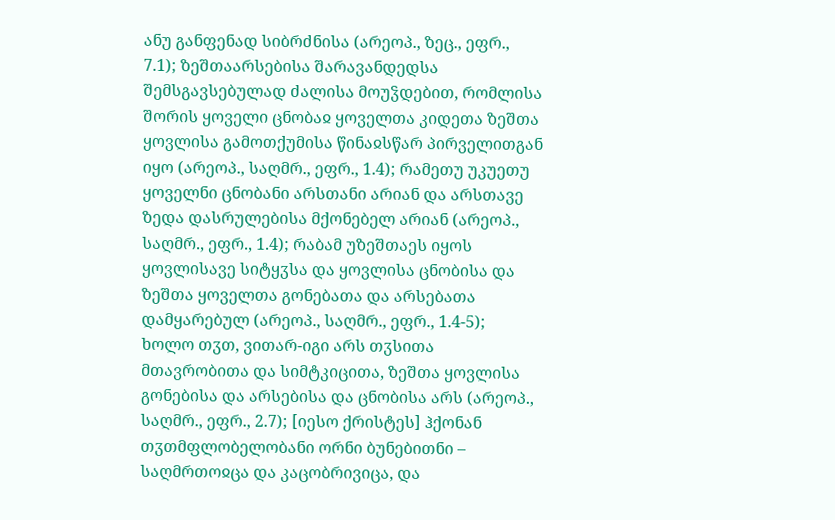ანუ განფენად სიბრძნისა (არეოპ., ზეც., ეფრ., 7.1); ზეშთაარსებისა შარავანდედსა შემსგავსებულად ძალისა მოუჴდებით, რომლისა შორის ყოველი ცნობაჲ ყოველთა კიდეთა ზეშთა ყოვლისა გამოთქუმისა წინაჲსწარ პირველითგან იყო (არეოპ., საღმრ., ეფრ., 1.4); რამეთუ უკუეთუ ყოველნი ცნობანი არსთანი არიან და არსთავე ზედა დასრულებისა მქონებელ არიან (არეოპ., საღმრ., ეფრ., 1.4); რაბამ უზეშთაეს იყოს ყოვლისავე სიტყჳსა და ყოვლისა ცნობისა და ზეშთა ყოველთა გონებათა და არსებათა დამყარებულ (არეოპ., საღმრ., ეფრ., 1.4-5); ხოლო თჳთ, ვითარ-იგი არს თჳსითა მთავრობითა და სიმტკიცითა, ზეშთა ყოვლისა გონებისა და არსებისა და ცნობისა არს (არეოპ., საღმრ., ეფრ., 2.7); [იესო ქრისტეს] ჰქონან თჳთმფლობელობანი ორნი ბუნებითნი – საღმრთოჲცა და კაცობრივიცა, და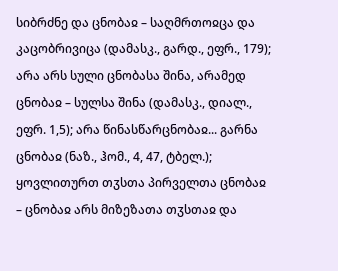სიბრძნე და ცნობაჲ – საღმრთოჲცა და კაცობრივიცა (დამასკ., გარდ., ეფრ., 179); არა არს სული ცნობასა შინა, არამედ ცნობაჲ – სულსა შინა (დამასკ., დიალ., ეფრ. 1,5); არა წინასწარცნობაჲ... გარნა ცნობაჲ (ნაზ., ჰომ., 4, 47, ტბელ.); ყოვლითურთ თჳსთა პირველთა ცნობაჲ – ცნობაჲ არს მიზეზათა თჳსთაჲ და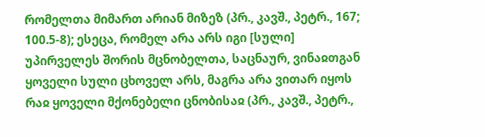რომელთა მიმართ არიან მიზეზ (პრ., კავშ., პეტრ., 167; 100.5-8); ესეცა, რომელ არა არს იგი [სული] უპირველეს შორის მცნობელთა, საცნაურ, ვინაჲთგან ყოველი სული ცხოველ არს, მაგრა არა ვითარ იყოს რაჲ ყოველი მქონებელი ცნობისაჲ (პრ., კავშ., პეტრ.,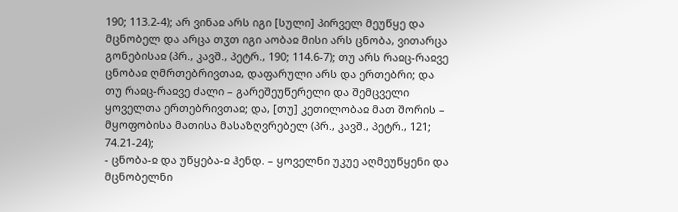190; 113.2-4); არ ვინაჲ არს იგი [სული] პირველ მეუწყე და მცნობელ და არცა თჳთ იგი აობაჲ მისი არს ცნობა, ვითარცა გონებისაჲ (პრ., კავშ., პეტრ., 190; 114.6-7); თუ არს რაჲც-რაჲვე ცნობაჲ ღმრთებრივთაჲ, დაფარული არს და ერთებრი; და თუ რაჲც-რაჲვე ძალი – გარეშეუწერელი და შემცველი ყოველთა ერთებრივთაჲ; და, [თუ] კეთილობაჲ მათ შორის – მყოფობისა მათისა მასაზღვრებელ (პრ., კავშ., პეტრ., 121; 74.21-24);
- ცნობა-ჲ და უწყება-ჲ ჰენდ. – ყოველნი უკუე აღმეუწყენი და მცნობელნი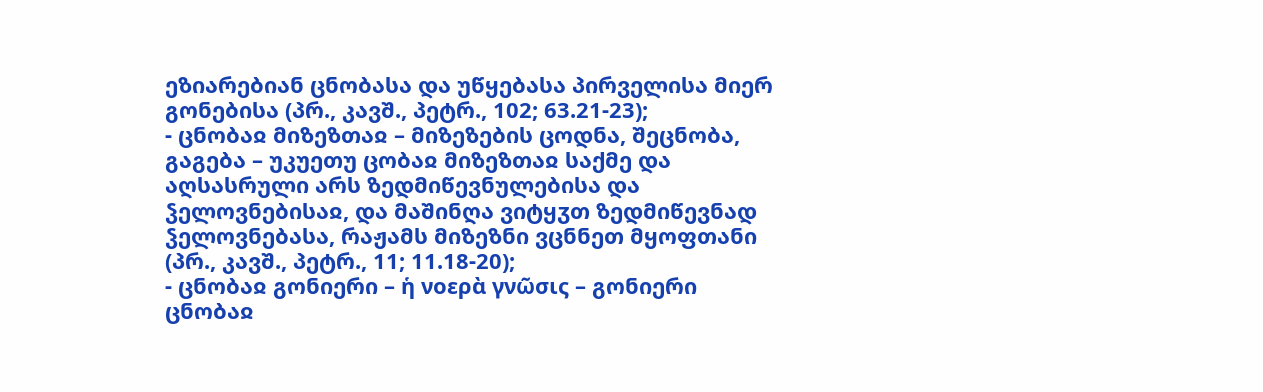ეზიარებიან ცნობასა და უწყებასა პირველისა მიერ გონებისა (პრ., კავშ., პეტრ., 102; 63.21-23);
- ცნობაჲ მიზეზთაჲ – მიზეზების ცოდნა, შეცნობა, გაგება – უკუეთუ ცობაჲ მიზეზთაჲ საქმე და აღსასრული არს ზედმიწევნულებისა და ჴელოვნებისაჲ, და მაშინღა ვიტყჳთ ზედმიწევნად ჴელოვნებასა, რაჟამს მიზეზნი ვცნნეთ მყოფთანი (პრ., კავშ., პეტრ., 11; 11.18-20);
- ცნობაჲ გონიერი – ἡ νοερὰ γνῶσις – გონიერი ცნობაჲ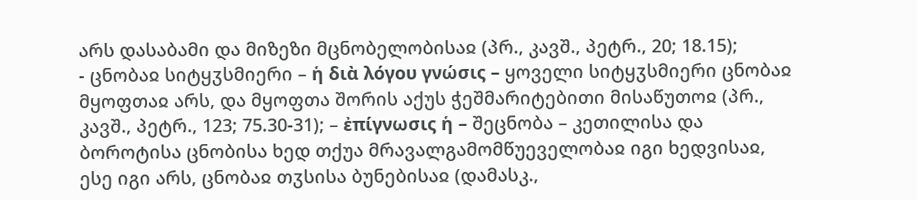არს დასაბამი და მიზეზი მცნობელობისაჲ (პრ., კავშ., პეტრ., 20; 18.15);
- ცნობაჲ სიტყჳსმიერი – ἡ διὰ λόγου γνώσις – ყოველი სიტყჳსმიერი ცნობაჲ მყოფთაჲ არს, და მყოფთა შორის აქუს ჭეშმარიტებითი მისაწუთოჲ (პრ., კავშ., პეტრ., 123; 75.30-31); – ἐπίγνωσις ἡ – შეცნობა – კეთილისა და ბოროტისა ცნობისა ხედ თქუა მრავალგამომწუეველობაჲ იგი ხედვისაჲ, ესე იგი არს, ცნობაჲ თჳსისა ბუნებისაჲ (დამასკ.,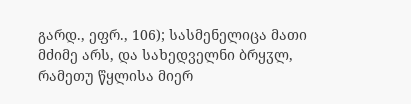გარდ., ეფრ., 106); სასმენელიცა მათი მძიმე არს, და სახედველნი ბრყჳლ, რამეთუ წყლისა მიერ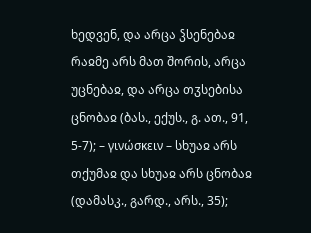ხედვენ, და არცა ჴსენებაჲ რაჲმე არს მათ შორის, არცა უცნებაჲ, და არცა თჳსებისა ცნობაჲ (ბას., ექუს., გ. ათ., 91, 5-7); – γινώσκειν – სხუაჲ არს თქუმაჲ და სხუაჲ არს ცნობაჲ (დამასკ., გარდ., არს., 35);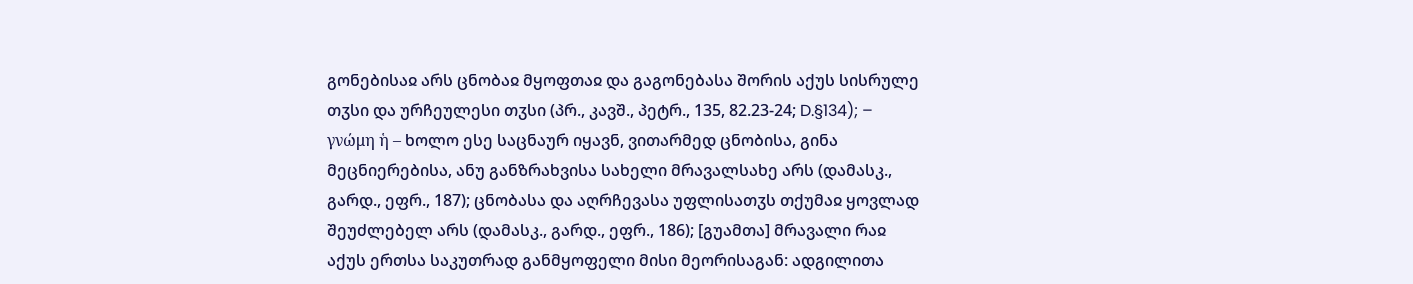გონებისაჲ არს ცნობაჲ მყოფთაჲ და გაგონებასა შორის აქუს სისრულე თჳსი და ურჩეულესი თჳსი (პრ., კავშ., პეტრ., 135, 82.23-24; D.§134); – γνώμη ἡ – ხოლო ესე საცნაურ იყავნ, ვითარმედ ცნობისა, გინა მეცნიერებისა, ანუ განზრახვისა სახელი მრავალსახე არს (დამასკ., გარდ., ეფრ., 187); ცნობასა და აღრჩევასა უფლისათჳს თქუმაჲ ყოვლად შეუძლებელ არს (დამასკ., გარდ., ეფრ., 186); [გუამთა] მრავალი რაჲ აქუს ერთსა საკუთრად განმყოფელი მისი მეორისაგან: ადგილითა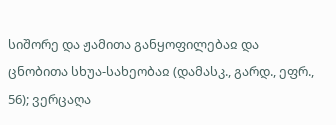სიშორე და ჟამითა განყოფილებაჲ და ცნობითა სხუა-სახეობაჲ (დამასკ., გარდ., ეფრ., 56); ვერცაღა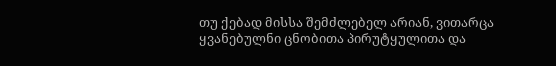თუ ქებად მისსა შემძლებელ არიან, ვითარცა ყვანებულნი ცნობითა პირუტყულითა და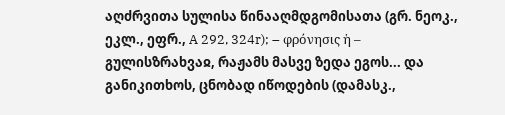აღძრვითა სულისა წინააღმდგომისათა (გრ. ნეოკ., ეკლ., ეფრ., A 292, 324r); – φρόνησις ἡ – გულისზრახვაჲ, რაჟამს მასვე ზედა ეგოს... და განიკითხოს, ცნობად იწოდების (დამასკ.,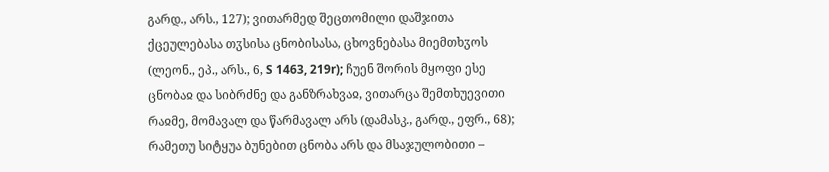გარდ., არს., 127); ვითარმედ შეცთომილი დაშჯითა ქცეულებასა თჳსისა ცნობისასა, ცხოვნებასა მიემთხჳოს (ლეონ., ეპ., არს., 6, S 1463, 219r); ჩუენ შორის მყოფი ესე ცნობაჲ და სიბრძნე და განზრახვაჲ, ვითარცა შემთხუევითი რაჲმე, მომავალ და წარმავალ არს (დამასკ., გარდ., ეფრ., 68); რამეთუ სიტყუა ბუნებით ცნობა არს და მსაჯულობითი –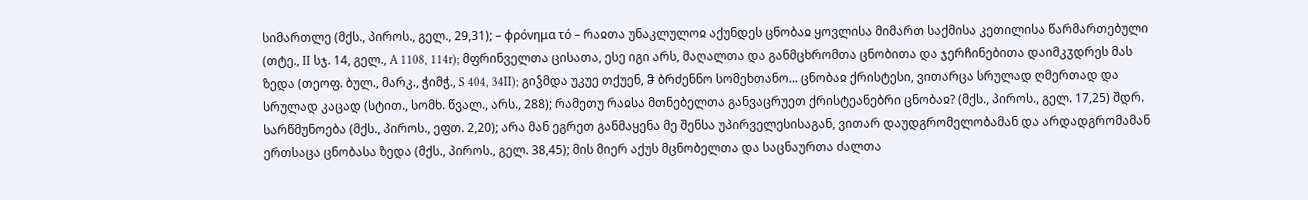სიმართლე (მქს., პიროს., გელ., 29,31); – φρόνημα τό – რაჲთა უნაკლულოჲ აქუნდეს ცნობაჲ ყოვლისა მიმართ საქმისა კეთილისა წარმართებული (თტე., II სჯ. 14, გელ., A 1108, 114r); მფრინველთა ცისათა, ესე იგი არს, მაღალთა და განმცხრომთა ცნობითა და ჯერჩინებითა დაიმკჳდრეს მას ზედა (თეოფ. ბულ., მარკ., ჭიმჭ., S 404, 34II); გიჴმდა უკუე თქუენ, ჵ ბრძენნო სომეხთანო... ცნობაჲ ქრისტესი, ვითარცა სრულად ღმერთად და სრულად კაცად (სტით., სომხ. წვალ., არს., 288); რამეთუ რაჲსა მთნებელთა განვაცრუეთ ქრისტეანებრი ცნობაჲ? (მქს., პიროს., გელ. 17,25) შდრ. სარწმუნოება (მქს., პიროს., ეფთ. 2,20); არა მან ეგრეთ განმაყენა მე შენსა უპირველესისაგან, ვითარ დაუდგრომელობამან და არდადგრომამან ერთსაცა ცნობასა ზედა (მქს., პიროს., გელ. 38,45); მის მიერ აქუს მცნობელთა და საცნაურთა ძალთა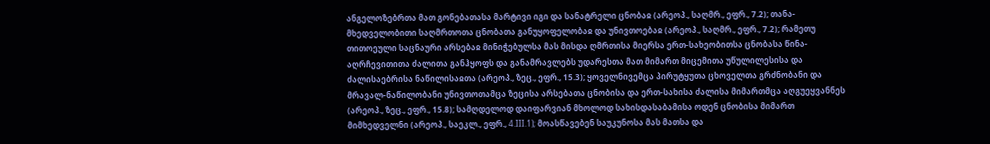ანგელოზებრთა მათ გონებათასა მარტივი იგი და სანატრელი ცნობაჲ (არეოპ., საღმრ., ეფრ., 7.2); თანა-მხედველობითი საღმრთოთა ცნობათა განუყოფელობაჲ და უნივთოებაჲ (არეოპ., საღმრ., ეფრ., 7.2); რამეთუ თითოეული საცნაური არსებაჲ მინიჭებულსა მას მისდა ღმრთისა მიერსა ერთ-სახეობითსა ცნობასა წინა-აღრჩევითითა ძალითა განჰყოფს და განამრავლებს უდარესთა მათ მიმართ მიცემითა უწულილესისა და ძალისაებრისა ნაწილისაჲთა (არეოპ., ზეც., ეფრ., 15.3); ყოველნივემცა პირუტყუთა ცხოველთა გრძნობანი და მრავალ-ნაწილობანი უნივთოთამცა ზეცისა არსებათა ცნობისა და ერთ-სახისა ძალისა მიმართმცა აღგუეყვანნეს (არეოპ., ზეც., ეფრ., 15.8); სამღდელოდ დაიფარვიან მხოლოდ სახისდასაბამისა ოდენ ცნობისა მიმართ მიმხედველნი (არეოპ., საეკლ., ეფრ., 4.III.1); მოასწავებენ საუკუნოსა მას მათსა და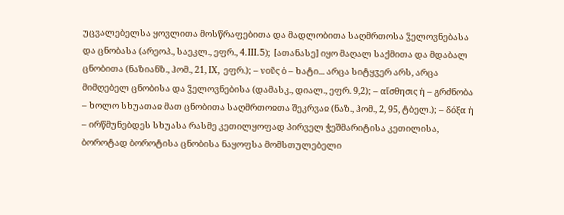უცვალებელსა ყოვლითა მოსწრაფებითა და მადლობითა საღმრთოსა ჴელოვნებასა და ცნობასა (არეოპ., საეკლ., ეფრ., 4.III.5); [ათანასე] იყო მაღალ საქმითა და მდაბალ ცნობითა (ნაზიანზ., ჰომ., 21, IX, ეფრ.); – νοῦς ὁ – ხატი... არცა სიტყჳერ არს, არცა მიმღებელ ცნობისა და ჴელოვნებისა (დამასკ., დიალ., ეფრ. 9,2); – αἴσθησις ἡ – გრძნობა – ხოლო სხუათაჲ მათ ცნობითა საღმრთოჲთა შეკრვაჲ (ნაზ., ჰომ., 2, 95, ტბელ.); – δόξα ἡ – ირწმუნებდეს სხუასა რასმე კეთილყოფად პირველ ჭეშმარიტისა კეთილისა, ბოროტად ბოროტისა ცნობისა ნაყოფსა მომსთულებელი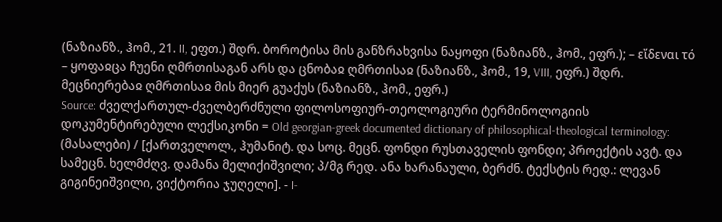(ნაზიანზ., ჰომ., 21. II, ეფთ.) შდრ. ბოროტისა მის განზრახვისა ნაყოფი (ნაზიანზ., ჰომ., ეფრ.); – εἴδεναι τό – ყოფაჲცა ჩუენი ღმრთისაგან არს და ცნობაჲ ღმრთისაჲ (ნაზიანზ., ჰომ., 19, VIII, ეფრ.) შდრ. მეცნიერებაჲ ღმრთისაჲ მის მიერ გუაქუს (ნაზიანზ., ჰომ., ეფრ.)
Source: ძველქართულ-ძველბერძნული ფილოსოფიურ-თეოლოგიური ტერმინოლოგიის დოკუმენტირებული ლექსიკონი = Old georgian-greek documented dictionary of philosophical-theological terminology: (მასალები) / [ქართველოლ., ჰუმანიტ. და სოც. მეცნ. ფონდი რუსთაველის ფონდი; პროექტის ავტ. და სამეცნ. ხელმძღვ. დამანა მელიქიშვილი; პ/მგ რედ. ანა ხარანაული, ბერძნ. ტექსტის რედ.: ლევან გიგინეიშვილი, ვიქტორია ჯუღელი]. - I-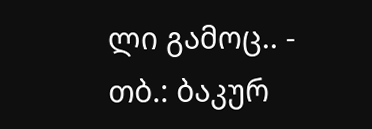ლი გამოც.. - თბ.: ბაკურ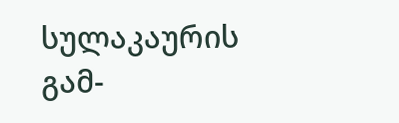სულაკაურის გამ-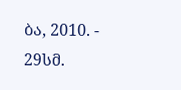ბა, 2010. - 29სმ.